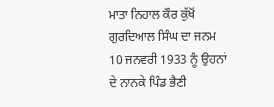ਮਾਤਾ ਨਿਹਾਲ ਕੌਰ ਕੁੱਖੋਂ ਗੁਰਦਿਆਲ ਸਿੰਘ ਦਾ ਜਨਮ 10 ਜਨਵਰੀ 1933 ਨੂੰ ਉਹਨਾਂ ਦੇ ਨਾਨਕੇ ਪਿੰਡ ਭੈਣੀ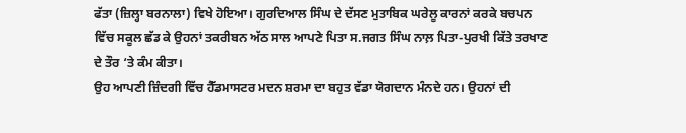ਫੱਤਾ (ਜ਼ਿਲ੍ਹਾ ਬਰਨਾਲਾ) ਵਿਖੇ ਹੋਇਆ। ਗੁਰਦਿਆਲ ਸਿੰਘ ਦੇ ਦੱਸਣ ਮੁਤਾਬਿਕ ਘਰੇਲੂ ਕਾਰਨਾਂ ਕਰਕੇ ਬਚਪਨ ਵਿੱਚ ਸਕੂਲ ਛੱਡ ਕੇ ਉਹਨਾਂ ਤਕਰੀਬਨ ਅੱਠ ਸਾਲ ਆਪਣੇ ਪਿਤਾ ਸ.ਜਗਤ ਸਿੰਘ ਨਾਲ਼ ਪਿਤਾ-ਪੁਰਖੀ ਕਿੱਤੇ ਤਰਖਾਣ ਦੇ ਤੌਰ ‘ਤੇ ਕੰਮ ਕੀਤਾ।
ਉਹ ਆਪਣੀ ਜ਼ਿੰਦਗੀ ਵਿੱਚ ਹੈੱਡਮਾਸਟਰ ਮਦਨ ਸ਼ਰਮਾ ਦਾ ਬਹੁਤ ਵੱਡਾ ਯੋਗਦਾਨ ਮੰਨਦੇ ਹਨ। ਉਹਨਾਂ ਦੀ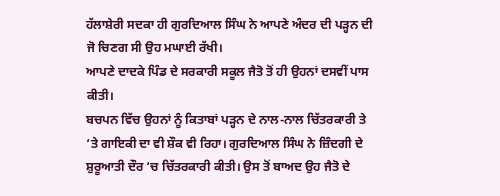ਹੱਲਾਸ਼ੇਰੀ ਸਦਕਾ ਹੀ ਗੁਰਦਿਆਲ ਸਿੰਘ ਨੇ ਆਪਣੇ ਅੰਦਰ ਦੀ ਪੜ੍ਹਨ ਦੀ ਜੋ ਚਿਣਗ ਸੀ ਉਹ ਮਘਾਈ ਰੱਖੀ।
ਆਪਣੇ ਦਾਦਕੇ ਪਿੰਡ ਦੇ ਸਰਕਾਰੀ ਸਕੂਲ ਜੈਤੋ ਤੋਂ ਹੀ ਉਹਨਾਂ ਦਸਵੀਂ ਪਾਸ ਕੀਤੀ।
ਬਚਪਨ ਵਿੱਚ ਉਹਨਾਂ ਨੂੰ ਕਿਤਾਬਾਂ ਪੜ੍ਹਨ ਦੇ ਨਾਲ-ਨਾਲ ਚਿੱਤਰਕਾਰੀ ਤੇ ‘ਤੇ ਗਾਇਕੀ ਦਾ ਵੀ ਸ਼ੌਕ ਵੀ ਰਿਹਾ। ਗੁਰਦਿਆਲ ਸਿੰਘ ਨੇ ਜ਼ਿੰਦਗੀ ਦੇ ਸ਼ੁਰੂਆਤੀ ਦੌਰ ‘ਚ ਚਿੱਤਰਕਾਰੀ ਕੀਤੀ। ਉਸ ਤੋਂ ਬਾਅਦ ਉਹ ਜੈਤੋ ਦੇ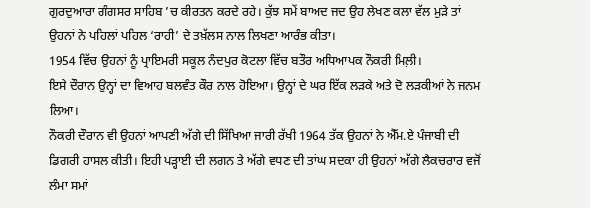ਗੁਰਦੁਆਰਾ ਗੰਗਸਰ ਸਾਹਿਬ ’ਚ ਕੀਰਤਨ ਕਰਦੇ ਰਹੇ। ਕੁੱਝ ਸਮੇਂ ਬਾਅਦ ਜਦ ਉਹ ਲੇਖਣ ਕਲਾ ਵੱਲ ਮੁੜੇ ਤਾਂ ਉਹਨਾਂ ਨੇ ਪਹਿਲਾਂ ਪਹਿਲ ‘ਰਾਹੀ’ ਦੇ ਤਖ਼ੱਲਸ ਨਾਲ ਲਿਖਣਾ ਆਰੰਭ ਕੀਤਾ।
1954 ਵਿੱਚ ਉਹਨਾਂ ਨੂੰ ਪ੍ਰਾਇਮਰੀ ਸਕੂਲ ਨੰਦਪੁਰ ਕੋਟਲਾ ਵਿੱਚ ਬਤੌਰ ਅਧਿਆਪਕ ਨੌਕਰੀ ਮਿਲ਼ੀ।
ਇਸੇ ਦੌਰਾਨ ਉਨ੍ਹਾਂ ਦਾ ਵਿਆਹ ਬਲਵੰਤ ਕੌਰ ਨਾਲ ਹੋਇਆ। ਉਨ੍ਹਾਂ ਦੇ ਘਰ ਇੱਕ ਲੜਕੇ ਅਤੇ ਦੋ ਲੜਕੀਆਂ ਨੇ ਜਨਮ ਲਿਆ।
ਨੌਕਰੀ ਦੌਰਾਨ ਵੀ ਉਹਨਾਂ ਆਪਣੀ ਅੱਗੇ ਦੀ ਸਿੱਖਿਆ ਜਾਰੀ ਰੱਖੀ 1964 ਤੱਕ ਉਹਨਾਂ ਨੇ ਐੱਮ.ਏ ਪੰਜਾਬੀ ਦੀ ਡਿਗਰੀ ਹਾਸਲ ਕੀਤੀ। ਇਹੀ ਪੜ੍ਹਾਈ ਦੀ ਲਗਨ ਤੇ ਅੱਗੇ ਵਧਣ ਦੀ ਤਾਂਘ ਸਦਕਾ ਹੀ ਉਹਨਾਂ ਅੱਗੇ ਲੈਕਚਰਾਰ ਵਜੋਂ ਲੰਮਾ ਸਮਾਂ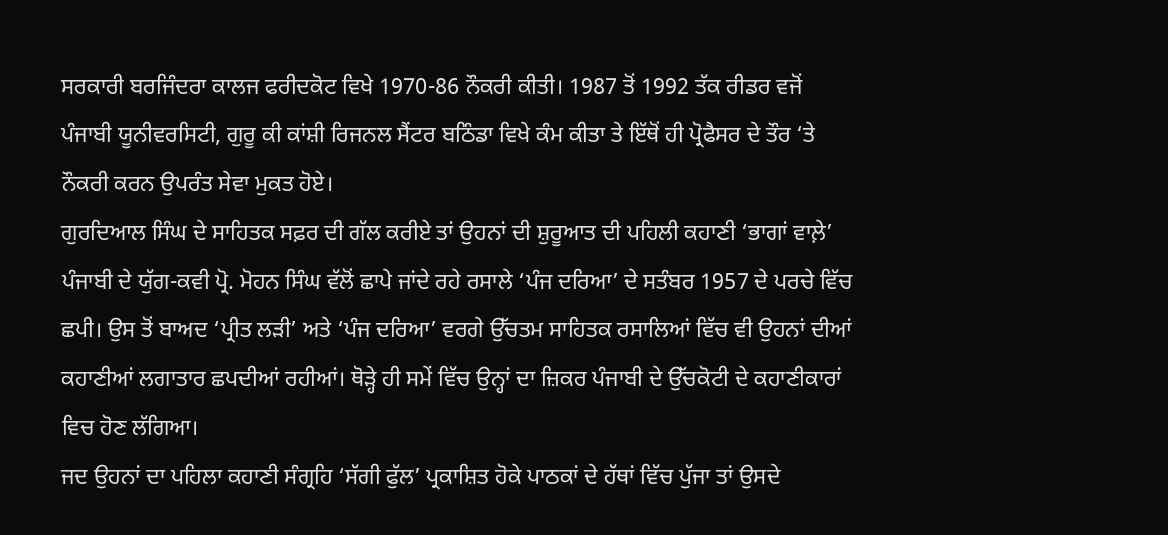ਸਰਕਾਰੀ ਬਰਜਿੰਦਰਾ ਕਾਲਜ ਫਰੀਦਕੋਟ ਵਿਖੇ 1970-86 ਨੌਕਰੀ ਕੀਤੀ। 1987 ਤੋਂ 1992 ਤੱਕ ਰੀਡਰ ਵਜੋਂ ਪੰਜਾਬੀ ਯੂਨੀਵਰਸਿਟੀ, ਗੁਰੂ ਕੀ ਕਾਂਸ਼ੀ ਰਿਜਨਲ ਸੈਂਟਰ ਬਠਿੰਡਾ ਵਿਖੇ ਕੰਮ ਕੀਤਾ ਤੇ ਇੱਥੋਂ ਹੀ ਪ੍ਰੋਫੈਸਰ ਦੇ ਤੌਰ ‘ਤੇ ਨੌਕਰੀ ਕਰਨ ਉਪਰੰਤ ਸੇਵਾ ਮੁਕਤ ਹੋਏ।
ਗੁਰਦਿਆਲ ਸਿੰਘ ਦੇ ਸਾਹਿਤਕ ਸਫ਼ਰ ਦੀ ਗੱਲ ਕਰੀਏ ਤਾਂ ਉਹਨਾਂ ਦੀ ਸ਼ੁਰੂਆਤ ਦੀ ਪਹਿਲੀ ਕਹਾਣੀ ‘ਭਾਗਾਂ ਵਾਲ਼ੇ’ ਪੰਜਾਬੀ ਦੇ ਯੁੱਗ-ਕਵੀ ਪ੍ਰੋ. ਮੋਹਨ ਸਿੰਘ ਵੱਲੋਂ ਛਾਪੇ ਜਾਂਦੇ ਰਹੇ ਰਸਾਲੇ ‘ਪੰਜ ਦਰਿਆ’ ਦੇ ਸਤੰਬਰ 1957 ਦੇ ਪਰਚੇ ਵਿੱਚ ਛਪੀ। ਉਸ ਤੋਂ ਬਾਅਦ ‘ਪ੍ਰੀਤ ਲੜੀ’ ਅਤੇ ‘ਪੰਜ ਦਰਿਆ’ ਵਰਗੇ ਉੱਚਤਮ ਸਾਹਿਤਕ ਰਸਾਲਿਆਂ ਵਿੱਚ ਵੀ ਉਹਨਾਂ ਦੀਆਂ ਕਹਾਣੀਆਂ ਲਗਾਤਾਰ ਛਪਦੀਆਂ ਰਹੀਆਂ। ਥੋੜ੍ਹੇ ਹੀ ਸਮੇਂ ਵਿੱਚ ਉਨ੍ਹਾਂ ਦਾ ਜ਼ਿਕਰ ਪੰਜਾਬੀ ਦੇ ਉੱਚਕੋਟੀ ਦੇ ਕਹਾਣੀਕਾਰਾਂ ਵਿਚ ਹੋਣ ਲੱਗਿਆ।
ਜਦ ਉਹਨਾਂ ਦਾ ਪਹਿਲਾ ਕਹਾਣੀ ਸੰਗ੍ਰਹਿ ‘ਸੱਗੀ ਫੁੱਲ’ ਪ੍ਰਕਾਸ਼ਿਤ ਹੋਕੇ ਪਾਠਕਾਂ ਦੇ ਹੱਥਾਂ ਵਿੱਚ ਪੁੱਜਾ ਤਾਂ ਉਸਦੇ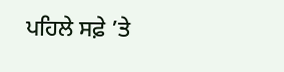ਪਹਿਲੇ ਸਫ਼ੇ ’ਤੇ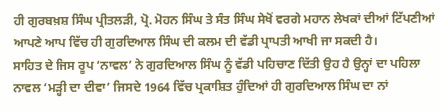ਹੀ ਗੁਰਬਖ਼ਸ਼ ਸਿੰਘ ਪ੍ਰੀਤਲੜੀ, ਪ੍ਰੋ. ਮੋਹਨ ਸਿੰਘ ਤੇ ਸੰਤ ਸਿੰਘ ਸੇਖੋਂ ਵਰਗੇ ਮਹਾਨ ਲੇਖਕਾਂ ਦੀਆਂ ਟਿੱਪਣੀਆਂ ਆਪਣੇ ਆਪ ਵਿੱਚ ਹੀ ਗੁਰਦਿਆਲ ਸਿੰਘ ਦੀ ਕਲਮ ਦੀ ਵੱਡੀ ਪ੍ਰਾਪਤੀ ਆਖੀ ਜਾ ਸਕਦੀ ਹੈ।
ਸਾਹਿਤ ਦੇ ਜਿਸ ਰੂਪ ‘ਨਾਵਲ’ ਨੇ ਗੁਰਦਿਆਲ ਸਿੰਘ ਨੂੰ ਵੱਡੀ ਪਹਿਚਾਣ ਦਿੱਤੀ ਉਹ ਹੈ ਉਨ੍ਹਾਂ ਦਾ ਪਹਿਲਾ ਨਾਵਲ ‘ਮੜ੍ਹੀ ਦਾ ਦੀਵਾ’ ਜਿਸਦੇ 1964 ਵਿੱਚ ਪ੍ਰਕਾਸ਼ਿਤ ਹੁੰਦਿਆਂ ਹੀ ਗੁਰਦਿਆਲ ਸਿੰਘ ਦਾ ਨਾਂ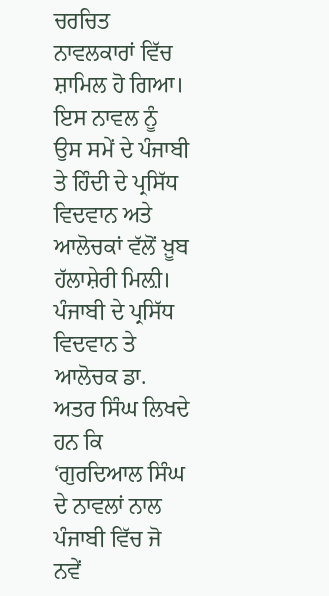ਚਰਚਿਤ ਨਾਵਲਕਾਰਾਂ ਵਿੱਚ ਸ਼ਾਮਿਲ ਹੋ ਗਿਆ। ਇਸ ਨਾਵਲ ਨੂੰ ਉਸ ਸਮੇਂ ਦੇ ਪੰਜਾਬੀ ਤੇ ਹਿੰਦੀ ਦੇ ਪ੍ਰਸਿੱਧ ਵਿਦਵਾਨ ਅਤੇ ਆਲੋਚਕਾਂ ਵੱਲੋਂ ਖ਼ੂਬ ਹੱਲਾਸ਼ੇਰੀ ਮਿਲ਼ੀ।
ਪੰਜਾਬੀ ਦੇ ਪ੍ਰਸਿੱਧ ਵਿਦਵਾਨ ਤੇ ਆਲੋਚਕ ਡਾ. ਅਤਰ ਸਿੰਘ ਲਿਖਦੇ ਹਨ ਕਿ ‘ਗੁਰਦਿਆਲ ਸਿੰਘ ਦੇ ਨਾਵਲਾਂ ਨਾਲ ਪੰਜਾਬੀ ਵਿੱਚ ਜੋ ਨਵੇਂ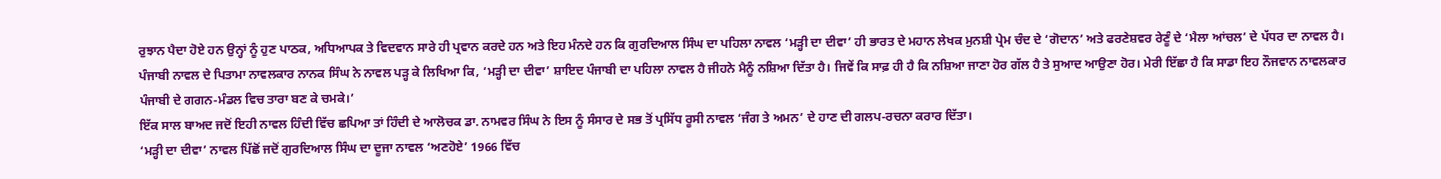ਰੁਝਾਨ ਪੈਦਾ ਹੋਏ ਹਨ ਉਨ੍ਹਾਂ ਨੂੰ ਹੁਣ ਪਾਠਕ, ਅਧਿਆਪਕ ਤੇ ਵਿਦਵਾਨ ਸਾਰੇ ਹੀ ਪ੍ਰਵਾਨ ਕਰਦੇ ਹਨ ਅਤੇ ਇਹ ਮੰਨਦੇ ਹਨ ਕਿ ਗੁਰਦਿਆਲ ਸਿੰਘ ਦਾ ਪਹਿਲਾ ਨਾਵਲ ‘ਮੜ੍ਹੀ ਦਾ ਦੀਵਾ’ ਹੀ ਭਾਰਤ ਦੇ ਮਹਾਨ ਲੇਖਕ ਮੁਨਸ਼ੀ ਪ੍ਰੇਮ ਚੰਦ ਦੇ ‘ਗੋਦਾਨ’ ਅਤੇ ਫਰਣੇਸ਼ਵਰ ਰੇਣੂੰ ਦੇ ‘ਮੈਲਾ ਆਂਚਲ’ ਦੇ ਪੱਧਰ ਦਾ ਨਾਵਲ ਹੈ।
ਪੰਜਾਬੀ ਨਾਵਲ ਦੇ ਪਿਤਾਮਾ ਨਾਵਲਕਾਰ ਨਾਨਕ ਸਿੰਘ ਨੇ ਨਾਵਲ ਪੜ੍ਹ ਕੇ ਲਿਖਿਆ ਕਿ, ‘ਮੜ੍ਹੀ ਦਾ ਦੀਵਾ’ ਸ਼ਾਇਦ ਪੰਜਾਬੀ ਦਾ ਪਹਿਲਾ ਨਾਵਲ ਹੈ ਜੀਹਨੇ ਮੈਨੂੰ ਨਸ਼ਿਆ ਦਿੱਤਾ ਹੈ। ਜਿਵੇਂ ਕਿ ਸਾਫ਼ ਹੀ ਹੈ ਕਿ ਨਸ਼ਿਆ ਜਾਣਾ ਹੋਰ ਗੱਲ ਹੈ ਤੇ ਸੁਆਦ ਆਉਣਾ ਹੋਰ। ਮੇਰੀ ਇੱਛਾ ਹੈ ਕਿ ਸਾਡਾ ਇਹ ਨੌਜਵਾਨ ਨਾਵਲਕਾਰ ਪੰਜਾਬੀ ਦੇ ਗਗਨ-ਮੰਡਲ ਵਿਚ ਤਾਰਾ ਬਣ ਕੇ ਚਮਕੇ।’
ਇੱਕ ਸਾਲ ਬਾਅਦ ਜਦੋਂ ਇਹੀ ਨਾਵਲ ਹਿੰਦੀ ਵਿੱਚ ਛਪਿਆ ਤਾਂ ਹਿੰਦੀ ਦੇ ਆਲੋਚਕ ਡਾ. ਨਾਮਵਰ ਸਿੰਘ ਨੇ ਇਸ ਨੂੰ ਸੰਸਾਰ ਦੇ ਸਭ ਤੋਂ ਪ੍ਰਸਿੱਧ ਰੂਸੀ ਨਾਵਲ ‘ਜੰਗ ਤੇ ਅਮਨ’ ਦੇ ਹਾਣ ਦੀ ਗਲਪ-ਰਚਨਾ ਕਰਾਰ ਦਿੱਤਾ।
‘ਮੜ੍ਹੀ ਦਾ ਦੀਵਾ’ ਨਾਵਲ ਪਿੱਛੋਂ ਜਦੋਂ ਗੁਰਦਿਆਲ ਸਿੰਘ ਦਾ ਦੂਜਾ ਨਾਵਲ ‘ਅਣਹੋਏ’ 1966 ਵਿੱਚ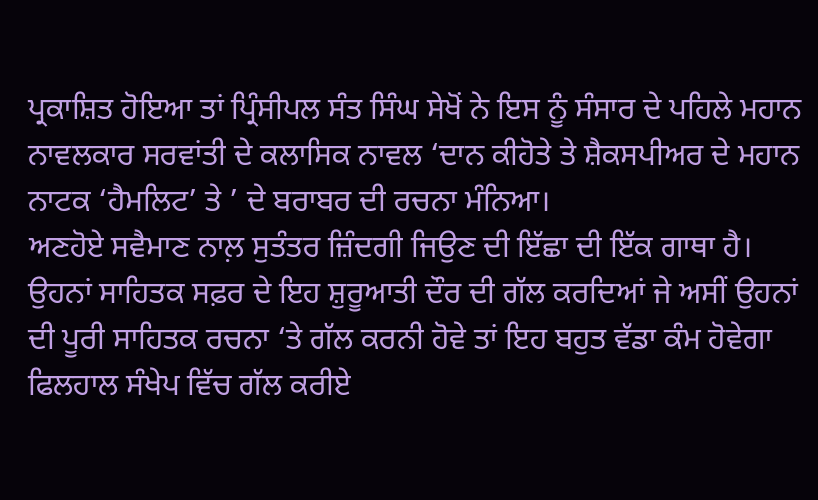ਪ੍ਰਕਾਸ਼ਿਤ ਹੋਇਆ ਤਾਂ ਪ੍ਰਿੰਸੀਪਲ ਸੰਤ ਸਿੰਘ ਸੇਖੋਂ ਨੇ ਇਸ ਨੂੰ ਸੰਸਾਰ ਦੇ ਪਹਿਲੇ ਮਹਾਨ ਨਾਵਲਕਾਰ ਸਰਵਾਂਤੀ ਦੇ ਕਲਾਸਿਕ ਨਾਵਲ ‘ਦਾਨ ਕੀਹੋਤੇ ਤੇ ਸ਼ੈਕਸਪੀਅਰ ਦੇ ਮਹਾਨ ਨਾਟਕ ‘ਹੈਮਲਿਟ’ ਤੇ ’ ਦੇ ਬਰਾਬਰ ਦੀ ਰਚਨਾ ਮੰਨਿਆ।
ਅਣਹੋਏ ਸਵੈਮਾਣ ਨਾਲ਼ ਸੁਤੰਤਰ ਜ਼ਿੰਦਗੀ ਜਿਉਣ ਦੀ ਇੱਛਾ ਦੀ ਇੱਕ ਗਾਥਾ ਹੈ।
ਉਹਨਾਂ ਸਾਹਿਤਕ ਸਫ਼ਰ ਦੇ ਇਹ ਸ਼ੁਰੂਆਤੀ ਦੌਰ ਦੀ ਗੱਲ ਕਰਦਿਆਂ ਜੇ ਅਸੀਂ ਉਹਨਾਂ ਦੀ ਪੂਰੀ ਸਾਹਿਤਕ ਰਚਨਾ ‘ਤੇ ਗੱਲ ਕਰਨੀ ਹੋਵੇ ਤਾਂ ਇਹ ਬਹੁਤ ਵੱਡਾ ਕੰਮ ਹੋਵੇਗਾ ਫਿਲਹਾਲ ਸੰਖੇਪ ਵਿੱਚ ਗੱਲ ਕਰੀਏ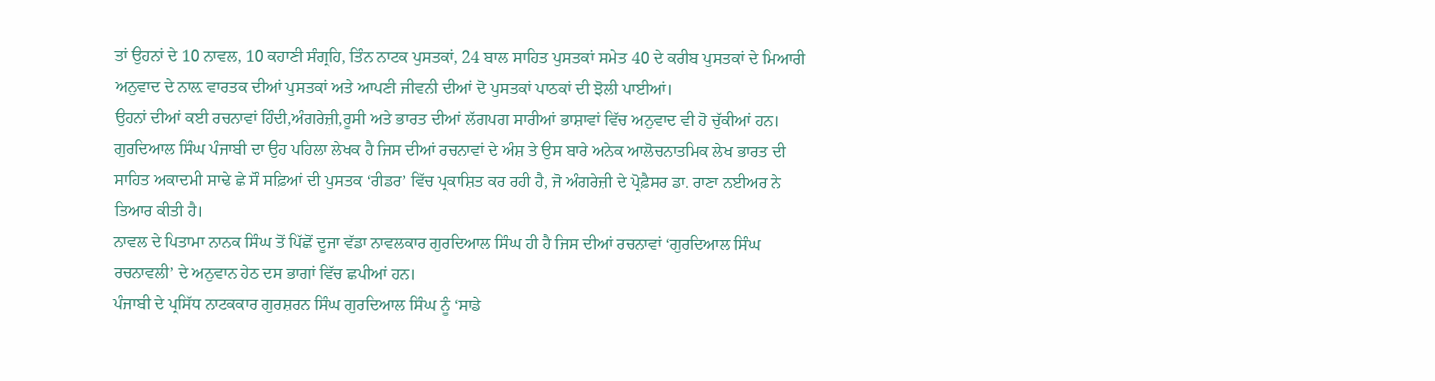ਤਾਂ ਉਹਨਾਂ ਦੇ 10 ਨਾਵਲ, 10 ਕਹਾਣੀ ਸੰਗ੍ਰਹਿ, ਤਿੰਨ ਨਾਟਕ ਪੁਸਤਕਾਂ, 24 ਬਾਲ ਸਾਹਿਤ ਪੁਸਤਕਾਂ ਸਮੇਤ 40 ਦੇ ਕਰੀਬ ਪੁਸਤਕਾਂ ਦੇ ਮਿਆਰੀ ਅਨੁਵਾਦ ਦੇ ਨਾਲ਼ ਵਾਰਤਕ ਦੀਆਂ ਪੁਸਤਕਾਂ ਅਤੇ ਆਪਣੀ ਜੀਵਨੀ ਦੀਆਂ ਦੋ ਪੁਸਤਕਾਂ ਪਾਠਕਾਂ ਦੀ ਝੋਲੀ ਪਾਈਆਂ।
ਉਹਨਾਂ ਦੀਆਂ ਕਈ ਰਚਨਾਵਾਂ ਹਿੰਦੀ,ਅੰਗਰੇਜ਼ੀ,ਰੂਸੀ ਅਤੇ ਭਾਰਤ ਦੀਆਂ ਲੱਗਪਗ ਸਾਰੀਆਂ ਭਾਸ਼ਾਵਾਂ ਵਿੱਚ ਅਨੁਵਾਦ ਵੀ ਹੋ ਚੁੱਕੀਆਂ ਹਨ।
ਗੁਰਦਿਆਲ ਸਿੰਘ ਪੰਜਾਬੀ ਦਾ ਉਹ ਪਹਿਲਾ ਲੇਖਕ ਹੈ ਜਿਸ ਦੀਆਂ ਰਚਨਾਵਾਂ ਦੇ ਅੰਸ਼ ਤੇ ਉਸ ਬਾਰੇ ਅਨੇਕ ਆਲੋਚਨਾਤਮਿਕ ਲੇਖ ਭਾਰਤ ਦੀ ਸਾਹਿਤ ਅਕਾਦਮੀ ਸਾਢੇ ਛੇ ਸੌ ਸਫ਼ਿਆਂ ਦੀ ਪੁਸਤਕ ‘ਰੀਡਰ’ ਵਿੱਚ ਪ੍ਰਕਾਸ਼ਿਤ ਕਰ ਰਹੀ ਹੈ, ਜੋ ਅੰਗਰੇਜ਼ੀ ਦੇ ਪ੍ਰੋਫ਼ੈਸਰ ਡਾ. ਰਾਣਾ ਨਈਅਰ ਨੇ ਤਿਆਰ ਕੀਤੀ ਹੈ।
ਨਾਵਲ ਦੇ ਪਿਤਾਮਾ ਨਾਨਕ ਸਿੰਘ ਤੋਂ ਪਿੱਛੋਂ ਦੂਜਾ ਵੱਡਾ ਨਾਵਲਕਾਰ ਗੁਰਦਿਆਲ ਸਿੰਘ ਹੀ ਹੈ ਜਿਸ ਦੀਆਂ ਰਚਨਾਵਾਂ ‘ਗੁਰਦਿਆਲ ਸਿੰਘ ਰਚਨਾਵਲੀ’ ਦੇ ਅਨੁਵਾਨ ਹੇਠ ਦਸ ਭਾਗਾਂ ਵਿੱਚ ਛਪੀਆਂ ਹਨ।
ਪੰਜਾਬੀ ਦੇ ਪ੍ਰਸਿੱਧ ਨਾਟਕਕਾਰ ਗੁਰਸ਼ਰਨ ਸਿੰਘ ਗੁਰਦਿਆਲ ਸਿੰਘ ਨੂੰ ‘ਸਾਡੇ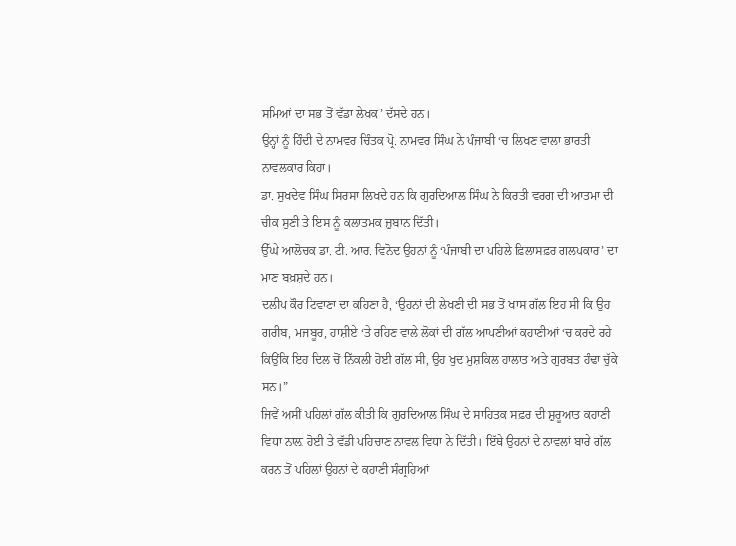ਸਮਿਆਂ ਦਾ ਸਭ ਤੋਂ ਵੱਡਾ ਲੇਖਕ’ ਦੱਸਦੇ ਹਨ।
ਉਨ੍ਹਾਂ ਨੂੰ ਹਿੰਦੀ ਦੇ ਨਾਮਵਰ ਚਿੰਤਕ ਪ੍ਰੋ. ਨਾਮਵਰ ਸਿੰਘ ਨੇ ਪੰਜਾਬੀ ‘ਚ ਲਿਖਣ ਵਾਲਾ ਭਾਰਤੀ ਨਾਵਲਕਾਰ ਕਿਹਾ।
ਡਾ. ਸੁਖਦੇਵ ਸਿੰਘ ਸਿਰਸਾ ਲਿਖਦੇ ਹਨ ਕਿ ਗੁਰਦਿਆਲ ਸਿੰਘ ਨੇ ਕਿਰਤੀ ਵਰਗ ਦੀ ਆਤਮਾ ਦੀ ਚੀਕ ਸੁਣੀ ਤੇ ਇਸ ਨੂੰ ਕਲਾਤਮਕ ਜ਼ੁਬਾਨ ਦਿੱਤੀ।
ਉੱਘੇ ਆਲੋਚਕ ਡਾ. ਟੀ. ਆਰ. ਵਿਨੋਦ ਉਹਨਾਂ ਨੂੰ ‘ਪੰਜਾਬੀ ਦਾ ਪਹਿਲੇ ਫ਼ਿਲਾਸਫ਼ਰ ਗਲਪਕਾਰ’ ਦਾ ਮਾਣ ਬਖ਼ਸ਼ਦੇ ਹਨ।
ਦਲੀਪ ਕੌਰ ਟਿਵਾਣਾ ਦਾ ਕਹਿਣਾ ਹੈ, ‘ਉਹਨਾਂ ਦੀ ਲੇਖਣੀ ਦੀ ਸਭ ਤੋਂ ਖਾਸ ਗੱਲ ਇਹ ਸੀ ਕਿ ਉਹ ਗਰੀਬ, ਮਜਬੂਰ, ਹਾਸ਼ੀਏ ‘ਤੇ ਰਹਿਣ ਵਾਲੇ ਲੋਕਾਂ ਦੀ ਗੱਲ ਆਪਣੀਆਂ ਕਹਾਣੀਆਂ ‘ਚ ਕਰਦੇ ਰਹੇ ਕਿਉਂਕਿ ਇਹ ਦਿਲ ਚੋਂ ਨਿੱਕਲੀ ਹੋਈ ਗੱਲ ਸੀ, ਉਹ ਖੁਦ ਮੁਸ਼ਕਿਲ ਹਾਲਾਤ ਅਤੇ ਗੁਰਬਤ ਹੰਢਾ ਚੁੱਕੇ ਸਨ।”
ਜਿਵੇਂ ਅਸੀਂ ਪਹਿਲਾਂ ਗੱਲ ਕੀਤੀ ਕਿ ਗੁਰਦਿਆਲ ਸਿੰਘ ਦੇ ਸਾਹਿਤਕ ਸਫ਼ਰ ਦੀ ਸ਼ੁਰੂਆਤ ਕਹਾਣੀ ਵਿਧਾ ਨਾਲ਼ ਹੋਈ ਤੇ ਵੱਡੀ ਪਹਿਚਾਣ ਨਾਵਲ ਵਿਧਾ ਨੇ ਦਿੱਤੀ। ਇੱਥੇ ਉਹਨਾਂ ਦੇ ਨਾਵਲਾਂ ਬਾਰੇ ਗੱਲ ਕਰਨ ਤੋਂ ਪਹਿਲਾਂ ਉਹਨਾਂ ਦੇ ਕਹਾਣੀ ਸੰਗ੍ਰਹਿਆਂ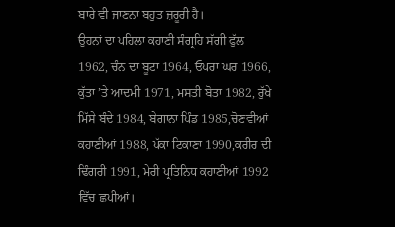ਬਾਰੇ ਵੀ ਜਾਣਨਾ ਬਹੁਤ ਜ਼ਰੂਰੀ ਹੈ।
ਉਹਨਾਂ ਦਾ ਪਹਿਲਾ ਕਹਾਣੀ ਸੰਗ੍ਰਹਿ ਸੱਗੀ ਫੁੱਲ 1962, ਚੰਨ ਦਾ ਬੂਟਾ 1964, ਓਪਰਾ ਘਰ 1966, ਕੁੱਤਾ ’ਤੇ ਆਦਮੀ 1971, ਮਸਤੀ ਬੋਤਾ 1982, ਰੁੱਖੇ ਮਿੱਸੇ ਬੰਦੇ 1984, ਬੇਗਾਨਾ ਪਿੰਡ 1985,ਚੋਣਵੀਆਂ ਕਹਾਣੀਆਂ 1988, ਪੱਕਾ ਟਿਕਾਣਾ 1990,ਕਰੀਰ ਦੀ ਢਿੰਗਰੀ 1991, ਮੇਰੀ ਪ੍ਰਤਿਨਿਧ ਕਹਾਣੀਆਂ 1992 ਵਿੱਚ ਛਪੀਆਂ।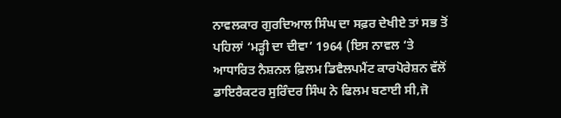ਨਾਵਲਕਾਰ ਗੁਰਦਿਆਲ ਸਿੰਘ ਦਾ ਸਫ਼ਰ ਦੇਖੀਏ ਤਾਂ ਸਭ ਤੋਂ ਪਹਿਲਾਂ ‘ਮੜ੍ਹੀ ਦਾ ਦੀਵਾ’ 1964 (ਇਸ ਨਾਵਲ ‘ਤੇ ਆਧਾਰਿਤ ਨੈਸ਼ਨਲ ਫ਼ਿਲਮ ਡਿਵੈਲਪਮੈਂਟ ਕਾਰਪੋਰੇਸ਼ਨ ਵੱਲੋਂ ਡਾਇਰੈਕਟਰ ਸੁਰਿੰਦਰ ਸਿੰਘ ਨੇ ਫਿਲਮ ਬਣਾਈ ਸੀ,ਜੋ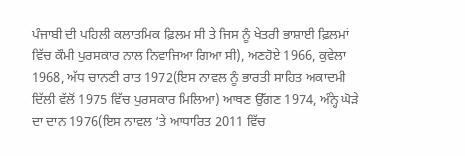ਪੰਜਾਬੀ ਦੀ ਪਹਿਲੀ ਕਲਾਤਮਿਕ ਫ਼ਿਲਮ ਸੀ ਤੇ ਜਿਸ ਨੂੰ ਖੇਤਰੀ ਭਾਸ਼ਾਈ ਫ਼ਿਲਮਾਂ ਵਿੱਚ ਕੌਮੀ ਪੁਰਸਕਾਰ ਨਾਲ ਨਿਵਾਜਿਆ ਗਿਆ ਸੀ), ਅਣਹੋਏ 1966, ਕੁਵੇਲਾ 1968, ਅੱਧ ਚਾਨਣੀ ਰਾਤ 1972(ਇਸ ਨਾਵਲ ਨੂੰ ਭਾਰਤੀ ਸਾਹਿਤ ਅਕਾਦਮੀ ਦਿੱਲੀ ਵੱਲੋਂ 1975 ਵਿੱਚ ਪੁਰਸਕਾਰ ਮਿਲਿਆ) ਆਥਣ ਉੱਗਣ 1974, ਅੰਨ੍ਹੇ ਘੋੜੇ ਦਾ ਦਾਨ 1976(ਇਸ ਨਾਵਲ ‘ਤੇ ਆਧਾਰਿਤ 2011 ਵਿੱਚ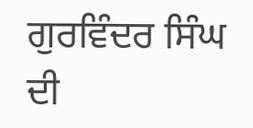ਗੁਰਵਿੰਦਰ ਸਿੰਘ ਦੀ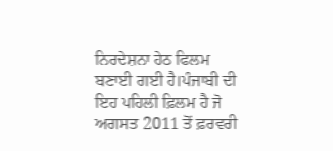ਨਿਰਦੇਸ਼ਨਾ ਹੇਠ ਫਿਲਮ ਬਣਾਈ ਗਈ ਹੈ।ਪੰਜਾਬੀ ਦੀ ਇਹ ਪਹਿਲੀ ਫ਼ਿਲਮ ਹੈ ਜੋ ਅਗਸਤ 2011 ਤੋਂ ਫ਼ਰਵਰੀ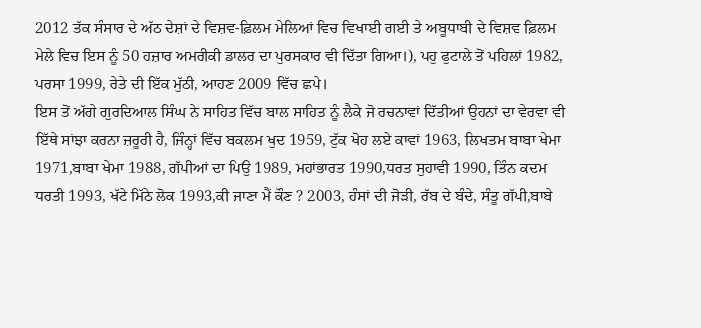2012 ਤੱਕ ਸੰਸਾਰ ਦੇ ਅੱਠ ਦੇਸ਼ਾਂ ਦੇ ਵਿਸ਼ਵ-ਫ਼ਿਲਮ ਮੇਲਿਆਂ ਵਿਚ ਵਿਖਾਈ ਗਈ ਤੇ ਅਬੂਧਾਬੀ ਦੇ ਵਿਸ਼ਵ ਫ਼ਿਲਮ ਮੇਲੇ ਵਿਚ ਇਸ ਨੂੰ 50 ਹਜ਼ਾਰ ਅਮਰੀਕੀ ਡਾਲਰ ਦਾ ਪੁਰਸਕਾਰ ਵੀ ਦਿੱਤਾ ਗਿਆ।), ਪਹੁ ਫੁਟਾਲੇ ਤੋਂ ਪਹਿਲਾਂ 1982, ਪਰਸਾ 1999, ਰੇਤੇ ਦੀ ਇੱਕ ਮੁੱਠੀ, ਆਹਣ 2009 ਵਿੱਚ ਛਪੇ।
ਇਸ ਤੋਂ ਅੱਗੇ ਗੁਰਦਿਆਲ ਸਿੰਘ ਨੇ ਸਾਹਿਤ ਵਿੱਚ ਬਾਲ ਸਾਹਿਤ ਨੂੰ ਲੈਕੇ ਜੋ ਰਚਨਾਵਾਂ ਦਿੱਤੀਆਂ ਉਹਨਾਂ ਦਾ ਵੇਰਵਾ ਵੀ ਇੱਥੇ ਸਾਂਝਾ ਕਰਨਾ ਜ਼ਰੂਰੀ ਹੈ, ਜਿੰਨ੍ਹਾਂ ਵਿੱਚ ਬਕਲਮ ਖੁਦ 1959, ਟੁੱਕ ਖੋਹ ਲਏ ਕਾਵਾਂ 1963, ਲਿਖਤਮ ਬਾਬਾ ਖੇਮਾ 1971,ਬਾਬਾ ਖੇਮਾ 1988, ਗੱਪੀਆਂ ਦਾ ਪਿਉ 1989, ਮਹਾਂਭਾਰਤ 1990,ਧਰਤ ਸੁਹਾਵੀ 1990, ਤਿੰਨ ਕਦਮ ਧਰਤੀ 1993, ਖੱਟੇ ਮਿੱਠੇ ਲੋਕ 1993,ਕੀ ਜਾਣਾ ਮੈਂ ਕੌਣ ? 2003, ਹੰਸਾਂ ਦੀ ਜੋੜੀ, ਰੱਬ ਦੇ ਬੰਦੇ, ਸੰਤੂ ਗੱਪੀ,ਬਾਬੇ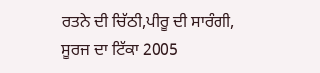ਰਤਨੇ ਦੀ ਚਿੱਠੀ,ਪੀਰੂ ਦੀ ਸਾਰੰਗੀ, ਸੂਰਜ ਦਾ ਟਿੱਕਾ 2005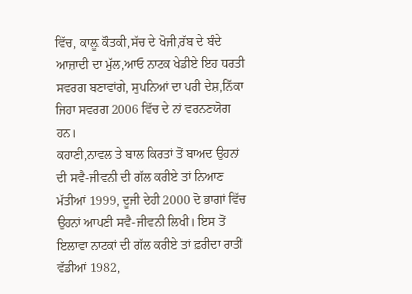ਵਿੱਚ, ਕਾਲ਼ੂ ਕੌਤਕੀ,ਸੱਚ ਦੇ ਖੋਜੀ,ਰੱਬ ਦੇ ਬੰਦੇ ਆਜ਼ਾਦੀ ਦਾ ਮੁੱਲ,ਆਓ ਨਾਟਕ ਖੇਡੀਏ ਇਹ ਧਰਤੀ ਸਵਰਗ ਬਣਾਵਾਂਗੇ, ਸੁਪਨਿਆਂ ਦਾ ਪਰੀ ਦੇਸ਼,ਨਿੱਕਾ ਜਿਹਾ ਸਵਰਗ 2006 ਵਿੱਚ ਦੇ ਨਾਂ ਵਰਨਣਯੋਗ ਹਨ।
ਕਹਾਣੀ,ਨਾਵਲ ਤੇ ਬਾਲ ਕਿਰਤਾਂ ਤੋਂ ਬਾਅਦ ਉਹਨਾਂ ਦੀ ਸਵੈ-ਜੀਵਨੀ ਦੀ ਗੱਲ ਕਰੀਏ ਤਾਂ ਨਿਆਣ ਮੱਤੀਆਂ 1999, ਦੂਜੀ ਦੇਹੀ 2000 ਦੋ ਭਾਗਾਂ ਵਿੱਚ ਉਹਨਾਂ ਆਪਣੀ ਸਵੈ-ਜੀਵਨੀ ਲਿਖੀ। ਇਸ ਤੋਂ ਇਲਾਵਾ ਨਾਟਕਾਂ ਦੀ ਗੱਲ ਕਰੀਏ ਤਾਂ ਫ਼ਰੀਦਾ ਰਾਤੀਂ ਵੱਡੀਆਂ 1982,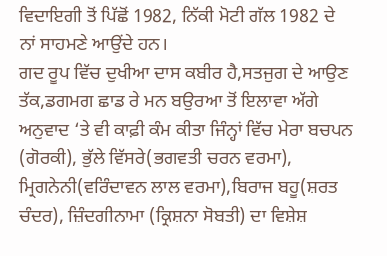ਵਿਦਾਇਗੀ ਤੋਂ ਪਿੱਛੋਂ 1982, ਨਿੱਕੀ ਮੋਟੀ ਗੱਲ 1982 ਦੇ ਨਾਂ ਸਾਹਮਣੇ ਆਉਂਦੇ ਹਨ।
ਗਦ ਰੂਪ ਵਿੱਚ ਦੁਖੀਆ ਦਾਸ ਕਬੀਰ ਹੈ,ਸਤਜੁਗ ਦੇ ਆਉਣ ਤੱਕ,ਡਗਮਗ ਛਾਡ ਰੇ ਮਨ ਬਉਰਆ ਤੋਂ ਇਲਾਵਾ ਅੱਗੇ ਅਨੁਵਾਦ ‘ਤੇ ਵੀ ਕਾਫ਼ੀ ਕੰਮ ਕੀਤਾ ਜਿੰਨ੍ਹਾਂ ਵਿੱਚ ਮੇਰਾ ਬਚਪਨ (ਗੋਰਕੀ), ਭੁੱਲੇ ਵਿੱਸਰੇ(ਭਗਵਤੀ ਚਰਨ ਵਰਮਾ), ਮ੍ਰਿਗਨੇਨੀ(ਵਰਿੰਦਾਵਨ ਲਾਲ ਵਰਮਾ),ਬਿਰਾਜ ਬਹੂ(ਸ਼ਰਤ ਚੰਦਰ), ਜ਼ਿੰਦਗੀਨਾਮਾ (ਕ੍ਰਿਸ਼ਨਾ ਸੋਬਤੀ) ਦਾ ਵਿਸ਼ੇਸ਼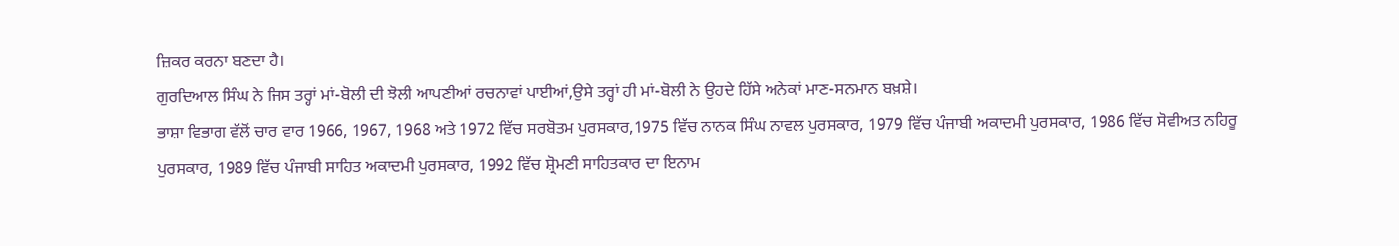ਜ਼ਿਕਰ ਕਰਨਾ ਬਣਦਾ ਹੈ।
ਗੁਰਦਿਆਲ ਸਿੰਘ ਨੇ ਜਿਸ ਤਰ੍ਹਾਂ ਮਾਂ-ਬੋਲੀ ਦੀ ਝੋਲੀ ਆਪਣੀਆਂ ਰਚਨਾਵਾਂ ਪਾਈਆਂ,ਉਸੇ ਤਰ੍ਹਾਂ ਹੀ ਮਾਂ-ਬੋਲੀ ਨੇ ਉਹਦੇ ਹਿੱਸੇ ਅਨੇਕਾਂ ਮਾਣ-ਸਨਮਾਨ ਬਖ਼ਸ਼ੇ।
ਭਾਸ਼ਾ ਵਿਭਾਗ ਵੱਲੋਂ ਚਾਰ ਵਾਰ 1966, 1967, 1968 ਅਤੇ 1972 ਵਿੱਚ ਸਰਬੋਤਮ ਪੁਰਸਕਾਰ,1975 ਵਿੱਚ ਨਾਨਕ ਸਿੰਘ ਨਾਵਲ ਪੁਰਸਕਾਰ, 1979 ਵਿੱਚ ਪੰਜਾਬੀ ਅਕਾਦਮੀ ਪੁਰਸਕਾਰ, 1986 ਵਿੱਚ ਸੋਵੀਅਤ ਨਹਿਰੂ ਪੁਰਸਕਾਰ, 1989 ਵਿੱਚ ਪੰਜਾਬੀ ਸਾਹਿਤ ਅਕਾਦਮੀ ਪੁਰਸਕਾਰ, 1992 ਵਿੱਚ ਸ਼੍ਰੋਮਣੀ ਸਾਹਿਤਕਾਰ ਦਾ ਇਨਾਮ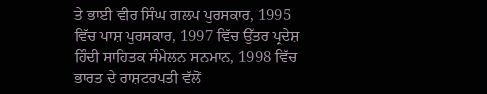ਤੇ ਭਾਈ ਵੀਰ ਸਿੰਘ ਗਲਪ ਪੁਰਸਕਾਰ, 1995 ਵਿੱਚ ਪਾਸ਼ ਪੁਰਸਕਾਰ, 1997 ਵਿੱਚ ਉੱਤਰ ਪ੍ਰਦੇਸ਼ ਹਿੰਦੀ ਸਾਹਿਤਕ ਸੰਮੇਲਨ ਸਨਮਾਨ, 1998 ਵਿੱਚ ਭਾਰਤ ਦੇ ਰਾਸ਼ਟਰਪਤੀ ਵੱਲੋਂ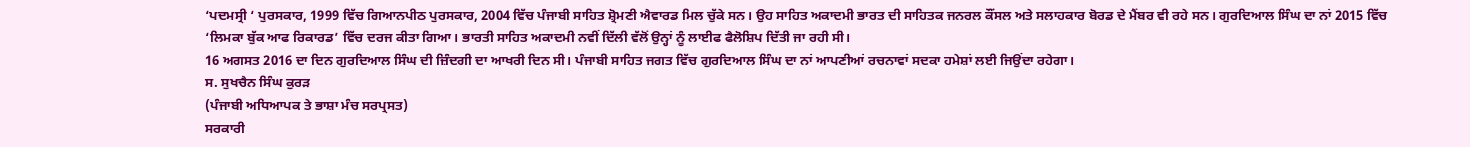‘ਪਦਮਸ੍ਰੀ ‘ ਪੁਰਸਕਾਰ, 1999 ਵਿੱਚ ਗਿਆਨਪੀਠ ਪੁਰਸਕਾਰ, 2004 ਵਿੱਚ ਪੰਜਾਬੀ ਸਾਹਿਤ ਸ਼੍ਰੋਮਣੀ ਐਵਾਰਡ ਮਿਲ ਚੁੱਕੇ ਸਨ। ਉਹ ਸਾਹਿਤ ਅਕਾਦਮੀ ਭਾਰਤ ਦੀ ਸਾਹਿਤਕ ਜਨਰਲ ਕੌਂਸਲ ਅਤੇ ਸਲਾਹਕਾਰ ਬੋਰਡ ਦੇ ਮੈਂਬਰ ਵੀ ਰਹੇ ਸਨ। ਗੁਰਦਿਆਲ ਸਿੰਘ ਦਾ ਨਾਂ 2015 ਵਿੱਚ ‘ਲਿਮਕਾ ਬੁੱਕ ਆਫ ਰਿਕਾਰਡ’ ਵਿੱਚ ਦਰਜ ਕੀਤਾ ਗਿਆ। ਭਾਰਤੀ ਸਾਹਿਤ ਅਕਾਦਮੀ ਨਵੀਂ ਦਿੱਲੀ ਵੱਲੋਂ ਉਨ੍ਹਾਂ ਨੂੰ ਲਾਈਫ ਫੈਲੋਸ਼ਿਪ ਦਿੱਤੀ ਜਾ ਰਹੀ ਸੀ।
16 ਅਗਸਤ 2016 ਦਾ ਦਿਨ ਗੁਰਦਿਆਲ ਸਿੰਘ ਦੀ ਜ਼ਿੰਦਗੀ ਦਾ ਆਖਰੀ ਦਿਨ ਸੀ। ਪੰਜਾਬੀ ਸਾਹਿਤ ਜਗਤ ਵਿੱਚ ਗੁਰਦਿਆਲ ਸਿੰਘ ਦਾ ਨਾਂ ਆਪਣੀਆਂ ਰਚਨਾਵਾਂ ਸਦਕਾ ਹਮੇਸ਼ਾਂ ਲਈ ਜਿਉਂਦਾ ਰਹੇਗਾ।
ਸ. ਸੁਖਚੈਨ ਸਿੰਘ ਕੁਰੜ
(ਪੰਜਾਬੀ ਅਧਿਆਪਕ ਤੇ ਭਾਸ਼ਾ ਮੰਚ ਸਰਪ੍ਰਸਤ)
ਸਰਕਾਰੀ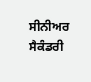ਸੀਨੀਅਰ ਸੈਕੰਡਰੀ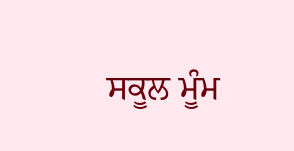ਸਕੂਲ ਮੂੰਮ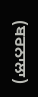(ਬਰਨਾਲਾ)